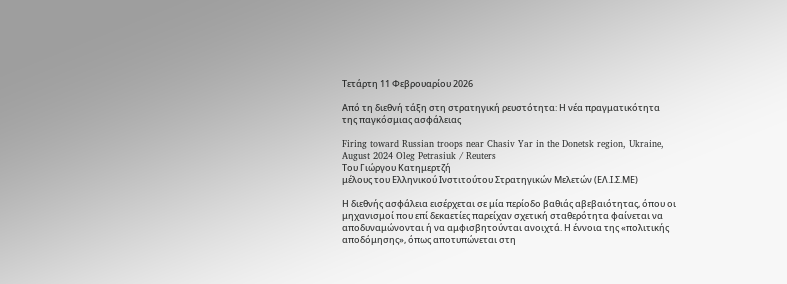Τετάρτη 11 Φεβρουαρίου 2026

Από τη διεθνή τάξη στη στρατηγική ρευστότητα: Η νέα πραγματικότητα της παγκόσμιας ασφάλειας

Firing toward Russian troops near Chasiv Yar in the Donetsk region, Ukraine, August 2024 Oleg Petrasiuk / Reuters
Tου Γιώργου Κατημερτζή
μέλους του Ελληνικού Ινστιτούτου Στρατηγικών Μελετών (ΕΛ.Ι.Σ.ΜΕ)

Η διεθνής ασφάλεια εισέρχεται σε μία περίοδο βαθιάς αβεβαιότητας, όπου οι μηχανισμοί που επί δεκαετίες παρείχαν σχετική σταθερότητα φαίνεται να αποδυναμώνονται ή να αμφισβητούνται ανοιχτά. Η έννοια της «πολιτικής αποδόμησης», όπως αποτυπώνεται στη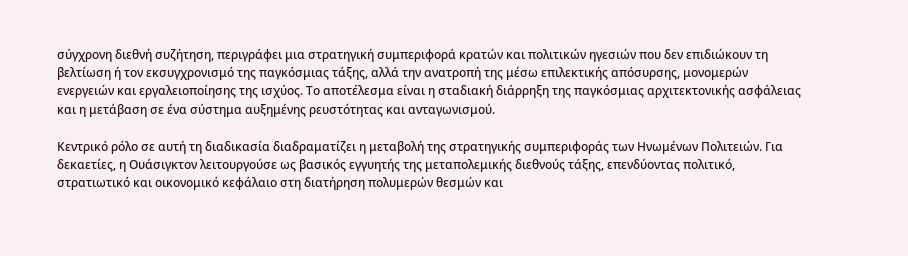σύγχρονη διεθνή συζήτηση, περιγράφει μια στρατηγική συμπεριφορά κρατών και πολιτικών ηγεσιών που δεν επιδιώκουν τη βελτίωση ή τον εκσυγχρονισμό της παγκόσμιας τάξης, αλλά την ανατροπή της μέσω επιλεκτικής απόσυρσης, μονομερών ενεργειών και εργαλειοποίησης της ισχύος. Το αποτέλεσμα είναι η σταδιακή διάρρηξη της παγκόσμιας αρχιτεκτονικής ασφάλειας και η μετάβαση σε ένα σύστημα αυξημένης ρευστότητας και ανταγωνισμού.

Κεντρικό ρόλο σε αυτή τη διαδικασία διαδραματίζει η μεταβολή της στρατηγικής συμπεριφοράς των Ηνωμένων Πολιτειών. Για δεκαετίες, η Ουάσιγκτον λειτουργούσε ως βασικός εγγυητής της μεταπολεμικής διεθνούς τάξης, επενδύοντας πολιτικό, στρατιωτικό και οικονομικό κεφάλαιο στη διατήρηση πολυμερών θεσμών και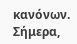κανόνων. Σήμερα,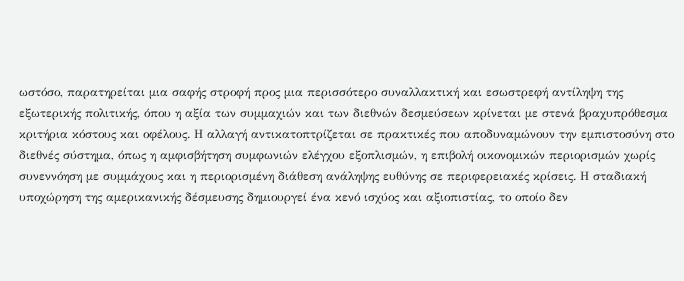ωστόσο, παρατηρείται μια σαφής στροφή προς μια περισσότερο συναλλακτική και εσωστρεφή αντίληψη της εξωτερικής πολιτικής, όπου η αξία των συμμαχιών και των διεθνών δεσμεύσεων κρίνεται με στενά βραχυπρόθεσμα κριτήρια κόστους και οφέλους. Η αλλαγή αντικατοπτρίζεται σε πρακτικές που αποδυναμώνουν την εμπιστοσύνη στο διεθνές σύστημα, όπως η αμφισβήτηση συμφωνιών ελέγχου εξοπλισμών, η επιβολή οικονομικών περιορισμών χωρίς συνεννόηση με συμμάχους και η περιορισμένη διάθεση ανάληψης ευθύνης σε περιφερειακές κρίσεις. Η σταδιακή υποχώρηση της αμερικανικής δέσμευσης δημιουργεί ένα κενό ισχύος και αξιοπιστίας, το οποίο δεν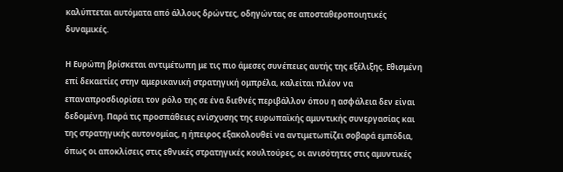καλύπτεται αυτόματα από άλλους δρώντες, οδηγώντας σε αποσταθεροποιητικές δυναμικές.

Η Ευρώπη βρίσκεται αντιμέτωπη με τις πιο άμεσες συνέπειες αυτής της εξέλιξης. Εθισμένη επί δεκαετίες στην αμερικανική στρατηγική ομπρέλα, καλείται πλέον να επαναπροσδιορίσει τον ρόλο της σε ένα διεθνές περιβάλλον όπου η ασφάλεια δεν είναι δεδομένη. Παρά τις προσπάθειες ενίσχυσης της ευρωπαϊκής αμυντικής συνεργασίας και της στρατηγικής αυτονομίας, η ήπειρος εξακολουθεί να αντιμετωπίζει σοβαρά εμπόδια, όπως οι αποκλίσεις στις εθνικές στρατηγικές κουλτούρες, οι ανισότητες στις αμυντικές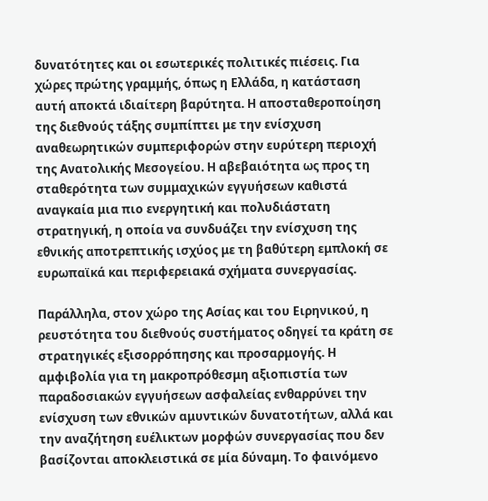δυνατότητες και οι εσωτερικές πολιτικές πιέσεις. Για χώρες πρώτης γραμμής, όπως η Ελλάδα, η κατάσταση αυτή αποκτά ιδιαίτερη βαρύτητα. Η αποσταθεροποίηση της διεθνούς τάξης συμπίπτει με την ενίσχυση αναθεωρητικών συμπεριφορών στην ευρύτερη περιοχή της Ανατολικής Μεσογείου. Η αβεβαιότητα ως προς τη σταθερότητα των συμμαχικών εγγυήσεων καθιστά αναγκαία μια πιο ενεργητική και πολυδιάστατη στρατηγική, η οποία να συνδυάζει την ενίσχυση της εθνικής αποτρεπτικής ισχύος με τη βαθύτερη εμπλοκή σε ευρωπαϊκά και περιφερειακά σχήματα συνεργασίας.

Παράλληλα, στον χώρο της Ασίας και του Ειρηνικού, η ρευστότητα του διεθνούς συστήματος οδηγεί τα κράτη σε στρατηγικές εξισορρόπησης και προσαρμογής. Η αμφιβολία για τη μακροπρόθεσμη αξιοπιστία των παραδοσιακών εγγυήσεων ασφαλείας ενθαρρύνει την ενίσχυση των εθνικών αμυντικών δυνατοτήτων, αλλά και την αναζήτηση ευέλικτων μορφών συνεργασίας που δεν βασίζονται αποκλειστικά σε μία δύναμη. Το φαινόμενο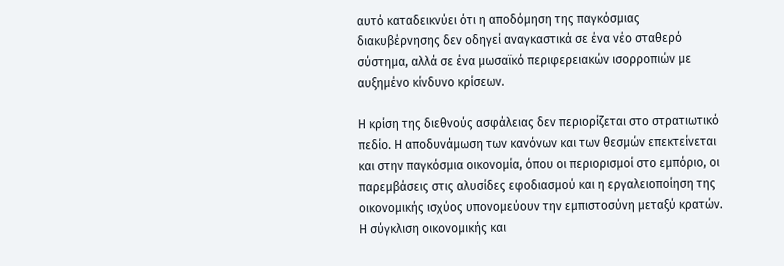αυτό καταδεικνύει ότι η αποδόμηση της παγκόσμιας διακυβέρνησης δεν οδηγεί αναγκαστικά σε ένα νέο σταθερό σύστημα, αλλά σε ένα μωσαϊκό περιφερειακών ισορροπιών με αυξημένο κίνδυνο κρίσεων.

Η κρίση της διεθνούς ασφάλειας δεν περιορίζεται στο στρατιωτικό πεδίο. Η αποδυνάμωση των κανόνων και των θεσμών επεκτείνεται και στην παγκόσμια οικονομία, όπου οι περιορισμοί στο εμπόριο, οι παρεμβάσεις στις αλυσίδες εφοδιασμού και η εργαλειοποίηση της οικονομικής ισχύος υπονομεύουν την εμπιστοσύνη μεταξύ κρατών. Η σύγκλιση οικονομικής και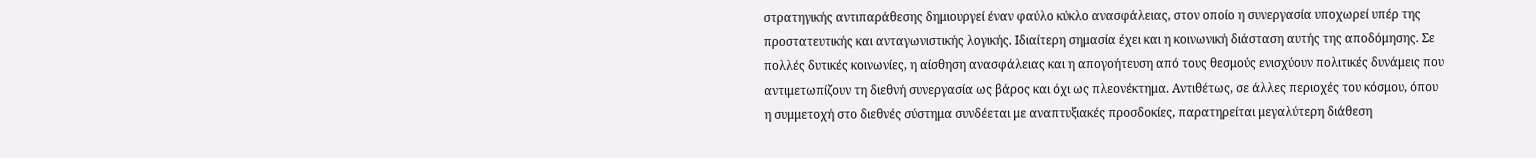στρατηγικής αντιπαράθεσης δημιουργεί έναν φαύλο κύκλο ανασφάλειας, στον οποίο η συνεργασία υποχωρεί υπέρ της προστατευτικής και ανταγωνιστικής λογικής. Ιδιαίτερη σημασία έχει και η κοινωνική διάσταση αυτής της αποδόμησης. Σε πολλές δυτικές κοινωνίες, η αίσθηση ανασφάλειας και η απογοήτευση από τους θεσμούς ενισχύουν πολιτικές δυνάμεις που αντιμετωπίζουν τη διεθνή συνεργασία ως βάρος και όχι ως πλεονέκτημα. Αντιθέτως, σε άλλες περιοχές του κόσμου, όπου η συμμετοχή στο διεθνές σύστημα συνδέεται με αναπτυξιακές προσδοκίες, παρατηρείται μεγαλύτερη διάθεση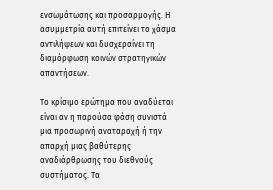ενσωμάτωσης και προσαρμογής. Η ασυμμετρία αυτή επιτείνει το χάσμα αντιλήψεων και δυσχεραίνει τη διαμόρφωση κοινών στρατηγικών απαντήσεων.

Το κρίσιμο ερώτημα που αναδύεται είναι αν η παρούσα φάση συνιστά μια προσωρινή αναταραχή ή την απαρχή μιας βαθύτερης αναδιάρθρωσης του διεθνούς συστήματος. Τα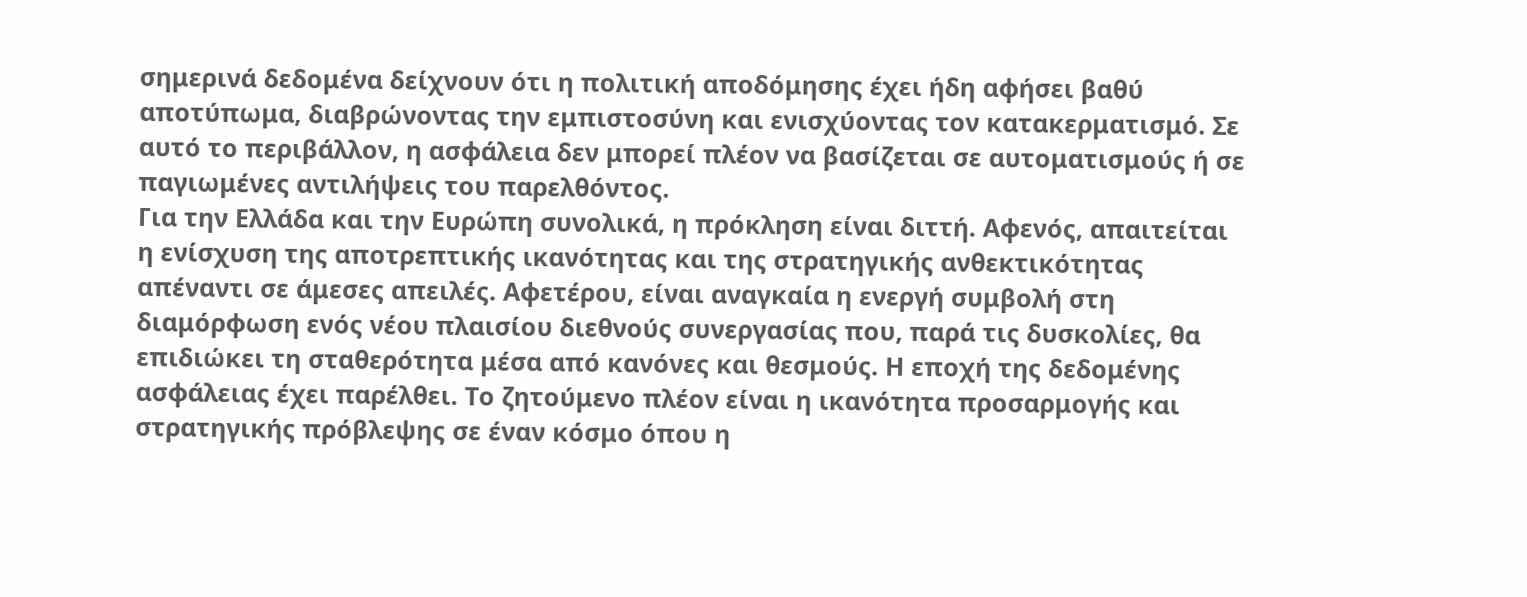σημερινά δεδομένα δείχνουν ότι η πολιτική αποδόμησης έχει ήδη αφήσει βαθύ αποτύπωμα, διαβρώνοντας την εμπιστοσύνη και ενισχύοντας τον κατακερματισμό. Σε αυτό το περιβάλλον, η ασφάλεια δεν μπορεί πλέον να βασίζεται σε αυτοματισμούς ή σε παγιωμένες αντιλήψεις του παρελθόντος.
Για την Ελλάδα και την Ευρώπη συνολικά, η πρόκληση είναι διττή. Αφενός, απαιτείται η ενίσχυση της αποτρεπτικής ικανότητας και της στρατηγικής ανθεκτικότητας απέναντι σε άμεσες απειλές. Αφετέρου, είναι αναγκαία η ενεργή συμβολή στη διαμόρφωση ενός νέου πλαισίου διεθνούς συνεργασίας που, παρά τις δυσκολίες, θα επιδιώκει τη σταθερότητα μέσα από κανόνες και θεσμούς. Η εποχή της δεδομένης ασφάλειας έχει παρέλθει. Το ζητούμενο πλέον είναι η ικανότητα προσαρμογής και στρατηγικής πρόβλεψης σε έναν κόσμο όπου η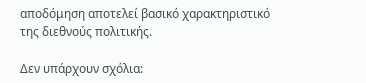αποδόμηση αποτελεί βασικό χαρακτηριστικό της διεθνούς πολιτικής.

Δεν υπάρχουν σχόλια: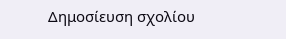Δημοσίευση σχολίου